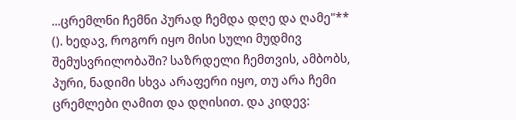...ცრემლნი ჩემნი პურად ჩემდა დღე და ღამე"** (). ხედავ, როგორ იყო მისი სული მუდმივ შემუსვრილობაში? საზრდელი ჩემთვის, ამბობს, პური, ნადიმი სხვა არაფერი იყო, თუ არა ჩემი ცრემლები ღამით და დღისით. და კიდევ: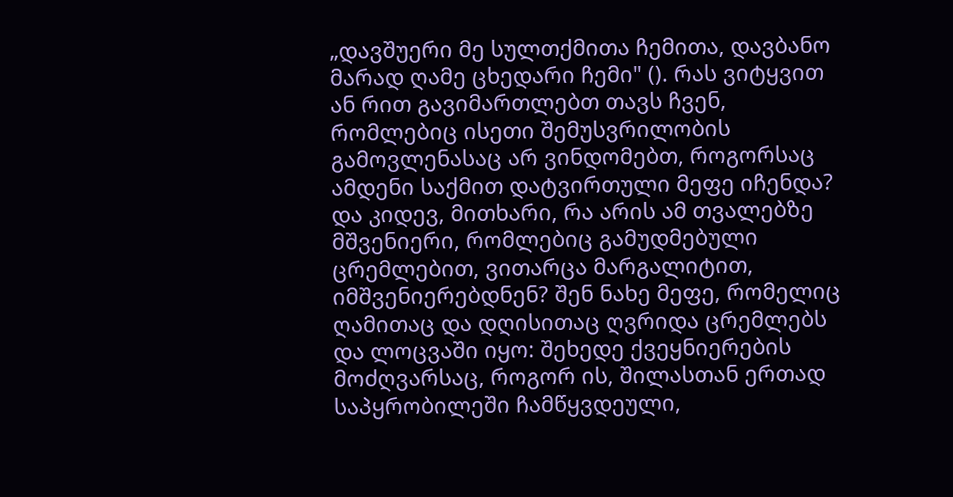„დავშუერი მე სულთქმითა ჩემითა, დავბანო მარად ღამე ცხედარი ჩემი" (). რას ვიტყვით ან რით გავიმართლებთ თავს ჩვენ, რომლებიც ისეთი შემუსვრილობის გამოვლენასაც არ ვინდომებთ, როგორსაც ამდენი საქმით დატვირთული მეფე იჩენდა? და კიდევ, მითხარი, რა არის ამ თვალებზე მშვენიერი, რომლებიც გამუდმებული ცრემლებით, ვითარცა მარგალიტით, იმშვენიერებდნენ? შენ ნახე მეფე, რომელიც ღამითაც და დღისითაც ღვრიდა ცრემლებს და ლოცვაში იყო: შეხედე ქვეყნიერების მოძღვარსაც, როგორ ის, შილასთან ერთად საპყრობილეში ჩამწყვდეული,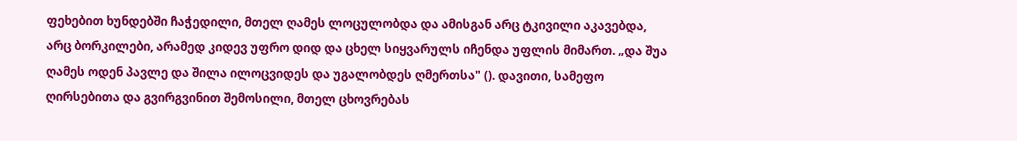ფეხებით ხუნდებში ჩაჭედილი, მთელ ღამეს ლოცულობდა და ამისგან არც ტკივილი აკავებდა, არც ბორკილები, არამედ კიდევ უფრო დიდ და ცხელ სიყვარულს იჩენდა უფლის მიმართ. „და შუა ღამეს ოდენ პავლე და შილა ილოცვიდეს და უგალობდეს ღმერთსა" (). დავითი, სამეფო ღირსებითა და გვირგვინით შემოსილი, მთელ ცხოვრებას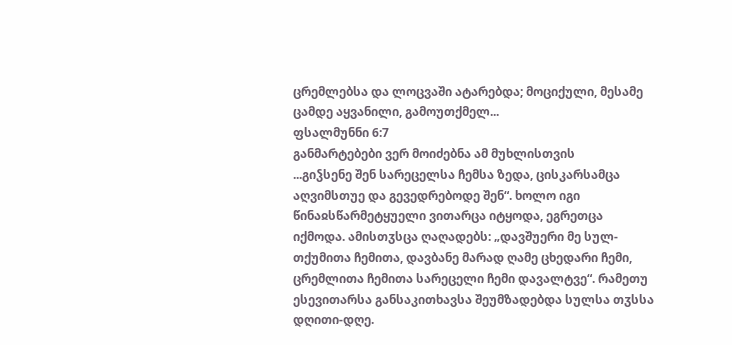ცრემლებსა და ლოცვაში ატარებდა; მოციქული, მესამე ცამდე აყვანილი, გამოუთქმელ...
ფსალმუნნი 6:7
განმარტებები ვერ მოიძებნა ამ მუხლისთვის
...გიჴსენე შენ სარეცელსა ჩემსა ზედა, ცისკარსამცა აღვიმსთუე და გევედრებოდე შენ“. ხოლო იგი წინაჲსწარმეტყუელი ვითარცა იტყოდა, ეგრეთცა იქმოდა. ამისთჳსცა ღაღადებს: „დავშუერი მე სულ-თქუმითა ჩემითა, დავბანე მარად ღამე ცხედარი ჩემი, ცრემლითა ჩემითა სარეცელი ჩემი დავალტვე“. რამეთუ ესევითარსა განსაკითხავსა შეუმზადებდა სულსა თჳსსა დღითი-დღე.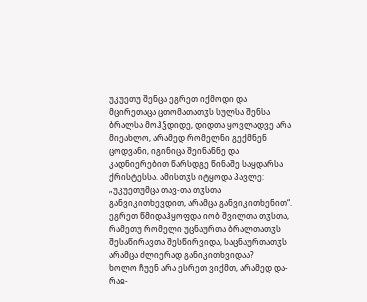უკუეთუ შენცა ეგრეთ იქმოდი და მცირეთაცა ცთომათათჳს სულსა შენსა ბრალსა მოჰჴდიდე, დიდთა ყოვლადვე არა მიეახლო, არამედ რომელნი გექმნენ ცოდვანი, იგინიცა შეინანნე და კადნიერებით წარსდგე წინაშე საყდარსა ქრისტესსა. ამისთჳს იტყოდა პავლე: „უკუეთუმცა თავ-თა თჳსთა განვიკითხევდით, არამცა განვიკითხენით“. ეგრეთ წმიდაჰყოფდა იობ შვილთა თჳსთა, რამეთუ რომელი უცნაურთა ბრალთათჳს შესაწირავთა შესწირვიდა, საცნაურთათჳს არამცა ძლიერად განიკითხვიდაა?
ხოლო ჩუენ არა ესრეთ ვიქმთ, არამედ და-რაჲ-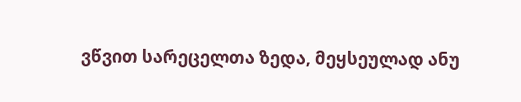ვწვით სარეცელთა ზედა, მეყსეულად ანუ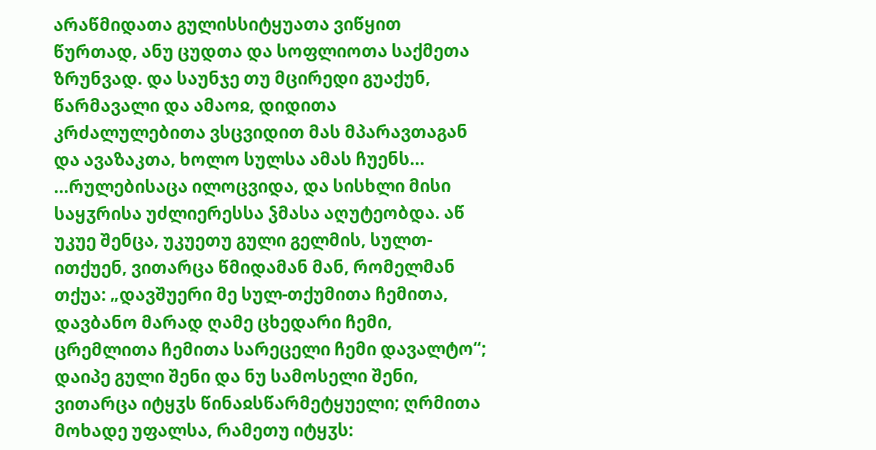არაწმიდათა გულისსიტყუათა ვიწყით წურთად, ანუ ცუდთა და სოფლიოთა საქმეთა ზრუნვად. და საუნჯე თუ მცირედი გუაქუნ, წარმავალი და ამაოჲ, დიდითა კრძალულებითა ვსცვიდით მას მპარავთაგან და ავაზაკთა, ხოლო სულსა ამას ჩუენს...
...რულებისაცა ილოცვიდა, და სისხლი მისი საყჳრისა უძლიერესსა ჴმასა აღუტეობდა. აწ უკუე შენცა, უკუეთუ გული გელმის, სულთ-ითქუენ, ვითარცა წმიდამან მან, რომელმან თქუა: „დავშუერი მე სულ-თქუმითა ჩემითა, დავბანო მარად ღამე ცხედარი ჩემი, ცრემლითა ჩემითა სარეცელი ჩემი დავალტო“; დაიპე გული შენი და ნუ სამოსელი შენი, ვითარცა იტყჳს წინაჲსწარმეტყუელი; ღრმითა მოხადე უფალსა, რამეთუ იტყჳს: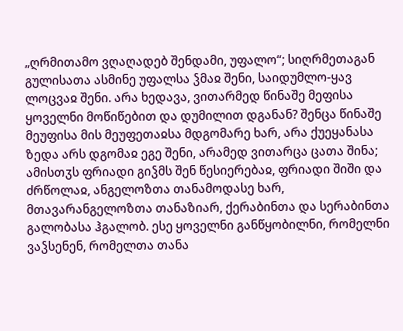„ღრმითამო ვღაღადებ შენდამი, უფალო“; სიღრმეთაგან გულისათა ასმინე უფალსა ჴმაჲ შენი, საიდუმლო-ყავ ლოცვაჲ შენი. არა ხედავა, ვითარმედ წინაშე მეფისა ყოველნი მოწიწებით და დუმილით დგანან? შენცა წინაშე მეუფისა მის მეუფეთაჲსა მდგომარე ხარ, არა ქუეყანასა ზედა არს დგომაჲ ეგე შენი, არამედ ვითარცა ცათა შინა; ამისთჳს ფრიადი გიჴმს შენ წესიერებაჲ, ფრიადი შიში და ძრწოლაჲ, ანგელოზთა თანამოდასე ხარ, მთავარანგელოზთა თანაზიარ, ქერაბინთა და სერაბინთა გალობასა ჰგალობ. ესე ყოველნი განწყობილნი, რომელნი ვაჴსენენ, რომელთა თანა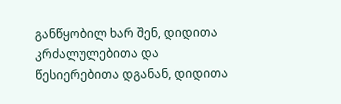განწყობილ ხარ შენ, დიდითა კრძალულებითა და წესიერებითა დგანან, დიდითა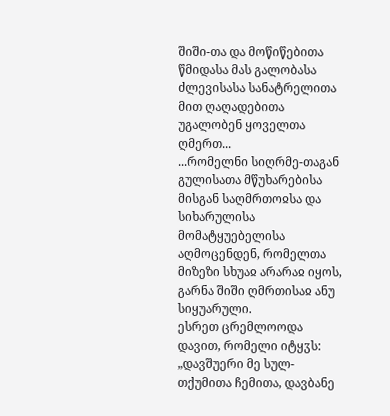შიში-თა და მოწიწებითა წმიდასა მას გალობასა ძლევისასა სანატრელითა მით ღაღადებითა უგალობენ ყოველთა ღმერთ...
...რომელნი სიღრმე-თაგან გულისათა მწუხარებისა მისგან საღმრთოჲსა და სიხარულისა მომატყუებელისა აღმოცენდენ, რომელთა მიზეზი სხუაჲ არარაჲ იყოს, გარნა შიში ღმრთისაჲ ანუ სიყუარული.
ესრეთ ცრემლოოდა დავით, რომელი იტყჳს: „დავშუერი მე სულ-თქუმითა ჩემითა, დავბანე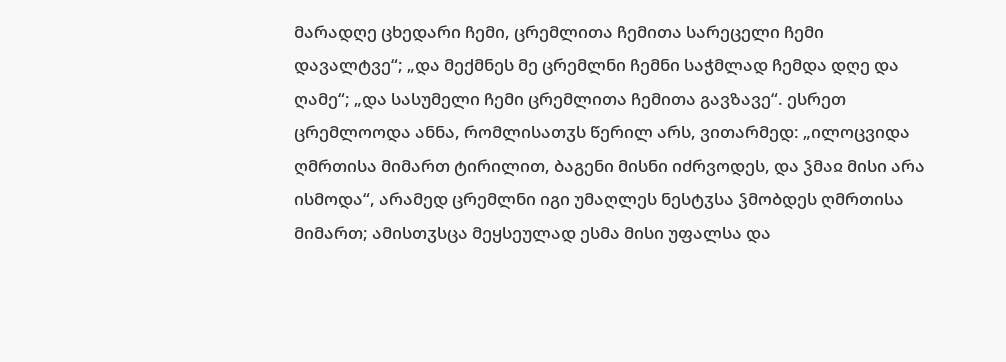მარადღე ცხედარი ჩემი, ცრემლითა ჩემითა სარეცელი ჩემი დავალტვე“; „და მექმნეს მე ცრემლნი ჩემნი საჭმლად ჩემდა დღე და ღამე“; „და სასუმელი ჩემი ცრემლითა ჩემითა გავზავე“. ესრეთ ცრემლოოდა ანნა, რომლისათჳს წერილ არს, ვითარმედ: „ილოცვიდა ღმრთისა მიმართ ტირილით, ბაგენი მისნი იძრვოდეს, და ჴმაჲ მისი არა ისმოდა“, არამედ ცრემლნი იგი უმაღლეს ნესტჳსა ჴმობდეს ღმრთისა მიმართ; ამისთჳსცა მეყსეულად ესმა მისი უფალსა და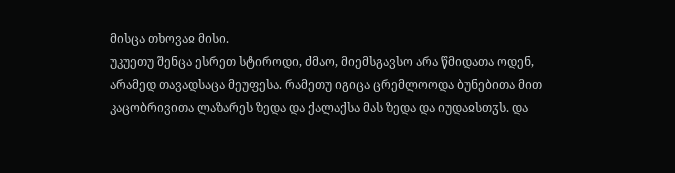მისცა თხოვაჲ მისი.
უკუეთუ შენცა ესრეთ სტიროდი, ძმაო, მიემსგავსო არა წმიდათა ოდენ, არამედ თავადსაცა მეუფესა. რამეთუ იგიცა ცრემლოოდა ბუნებითა მით კაცობრივითა ლაზარეს ზედა და ქალაქსა მას ზედა და იუდაჲსთჳს. და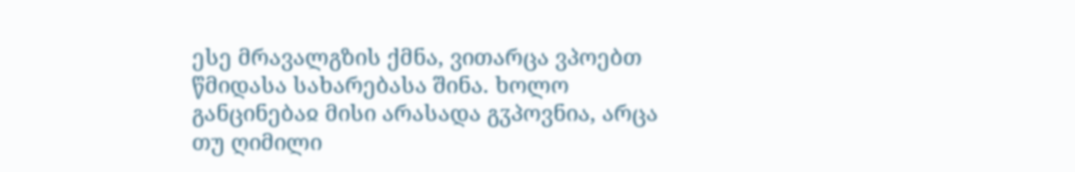ესე მრავალგზის ქმნა, ვითარცა ვპოებთ წმიდასა სახარებასა შინა. ხოლო განცინებაჲ მისი არასადა გჳპოვნია, არცა თუ ღიმილი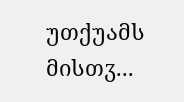უთქუამს მისთჳ...